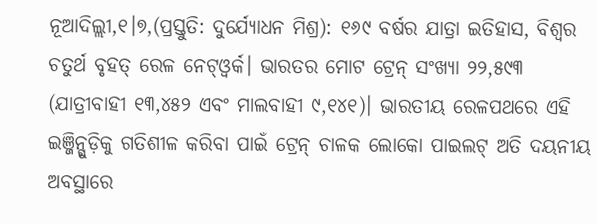ନୂଆଦିଲ୍ଲୀ,୧।୭,(ପ୍ରସ୍ତୁତି: ଦୁର୍ଯ୍ୟୋଧନ ମିଶ୍ର): ୧୬୯ ବର୍ଷର ଯାତ୍ରା ଇତିହାସ, ବିଶ୍ୱର ଚତୁର୍ଥ ବୃହତ୍ ରେଳ ନେଟ୍ଓ୍ବର୍କ। ଭାରତର ମୋଟ ଟ୍ରେନ୍ ସଂଖ୍ୟା ୨୨,୫୯୩ (ଯାତ୍ରୀବାହୀ ୧୩,୪୫୨ ଏବଂ ମାଲବାହୀ ୯,୧୪୧)। ଭାରତୀୟ ରେଳପଥରେ ଏହି ଇଞ୍ଜିନ୍ଗୁଡ଼ିକୁ ଗତିଶୀଳ କରିବା ପାଇଁ ଟ୍ରେନ୍ ଚାଳକ ଲୋକୋ ପାଇଲଟ୍ ଅତି ଦୟନୀୟ ଅବସ୍ଥାରେ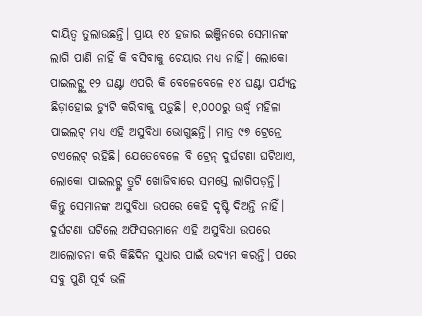ଦାୟିତ୍ୱ ତୁଲାଉଛନ୍ତି। ପ୍ରାୟ ୧୪ ହଜାର ଇଞ୍ଜିନରେ ସେମାନଙ୍କ ଲାଗି ପାଣି ନାହିଁ କି ବସିବାକୁ ଚେୟାର ମଧ୍ୟ ନାହିଁ। ଲୋକୋ ପାଇଲଟ୍ଙ୍କୁ ୧୨ ଘଣ୍ଟା ଏପରି କି ବେଳେବେଳେ ୧୪ ଘଣ୍ଟା ପର୍ଯ୍ୟନ୍ତ ଛିଡ଼ାହୋଇ ଡ୍ୟୁଟି କରିବାକୁ ପଡ଼ୁଛି। ୧,୦୦୦ରୁ ଊର୍ଦ୍ଧ୍ୱ ମହିଳା ପାଇଲଟ୍ ମଧ୍ୟ ଏହି ଅସୁବିଧା ଭୋଗୁଛନ୍ତି। ମାତ୍ର ୯୭ ଟ୍ରେନ୍ରେ ଟଏଲେଟ୍ ରହିଛି। ଯେତେବେଳେ ବି ଟ୍ରେନ୍ ଦୁର୍ଘଟଣା ଘଟିଥାଏ, ଲୋକୋ ପାଇଲଟ୍ଙ୍କ ତ୍ରୁଟି ଖୋଜିବାରେ ସମସ୍ତେ ଲାଗିପଡ଼ନ୍ତି। କିନ୍ତୁ ସେମାନଙ୍କ ଅସୁବିଧା ଉପରେ କେହି ଦୃଷ୍ଟି ଦିଅନ୍ତି ନାହିଁ। ଦୁର୍ଘଟଣା ଘଟିଲେ ଅଫିସରମାନେ ଏହି ଅସୁବିଧା ଉପରେ ଆଲୋଚନା କରି କିଛିଦିନ ସୁଧାର ପାଇଁ ଉଦ୍ୟମ କରନ୍ତି। ପରେ ସବୁ ପୁଣି ପୂର୍ବ ଭଳି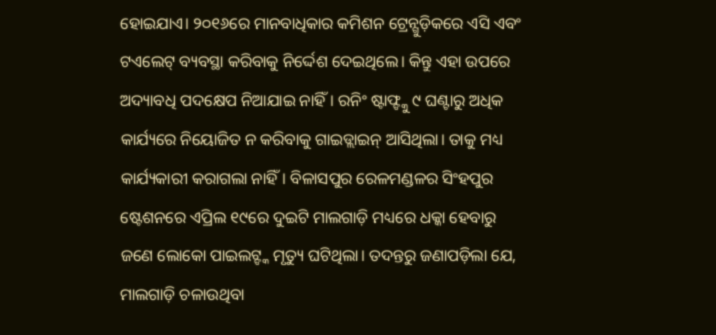ହୋଇଯାଏ। ୨୦୧୬ରେ ମାନବାଧିକାର କମିଶନ ଟ୍ରେନ୍ଗୁଡ଼ିକରେ ଏସି ଏବଂ ଟଏଲେଟ୍ ବ୍ୟବସ୍ଥା କରିବାକୁ ନିର୍ଦ୍ଦେଶ ଦେଇଥିଲେ। କିନ୍ତୁ ଏହା ଉପରେ ଅଦ୍ୟାବଧି ପଦକ୍ଷେପ ନିଆଯାଇ ନାହିଁ। ରନିଂ ଷ୍ଟାଫ୍ଙ୍କୁ ୯ ଘଣ୍ଟାରୁ ଅଧିକ କାର୍ଯ୍ୟରେ ନିୟୋଜିତ ନ କରିବାକୁ ଗାଇଡ୍ଲାଇନ୍ ଆସିଥିଲା। ତାକୁ ମଧ୍ୟ କାର୍ଯ୍ୟକାରୀ କରାଗଲା ନାହିଁ। ବିଳାସପୁର ରେଳମଣ୍ଡଳର ସିଂହପୁର ଷ୍ଟେଶନରେ ଏପ୍ରିଲ ୧୯ରେ ଦୁଇଟି ମାଲଗାଡ଼ି ମଧ୍ୟରେ ଧକ୍କା ହେବାରୁ ଜଣେ ଲୋକୋ ପାଇଲଟ୍ଙ୍କ ମୃତ୍ୟୁ ଘଟିଥିଲା। ତଦନ୍ତରୁ ଜଣାପଡ଼ିଲା ଯେ, ମାଲଗାଡ଼ି ଚଳାଉଥିବା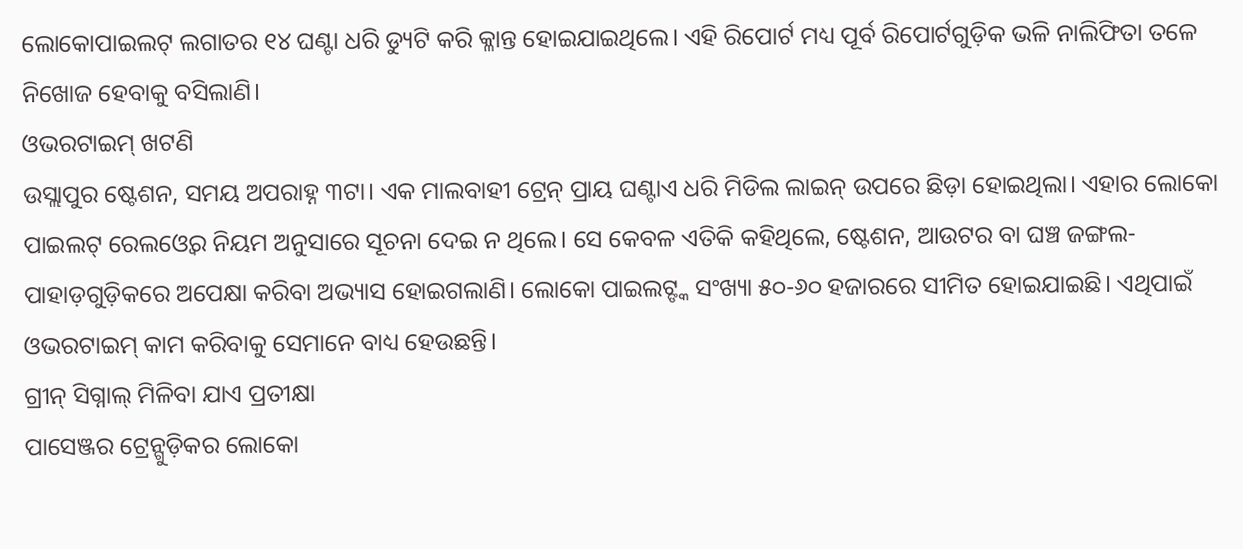ଲୋକୋପାଇଲଟ୍ ଲଗାତର ୧୪ ଘଣ୍ଟା ଧରି ଡ୍ୟୁଟି କରି କ୍ଳାନ୍ତ ହୋଇଯାଇଥିଲେ। ଏହି ରିପୋର୍ଟ ମଧ୍ୟ ପୂର୍ବ ରିପୋର୍ଟଗୁଡ଼ିକ ଭଳି ନାଲିଫିତା ତଳେ ନିଖୋଜ ହେବାକୁ ବସିଲାଣି।
ଓଭରଟାଇମ୍ ଖଟଣି
ଉସ୍ଲାପୁର ଷ୍ଟେଶନ, ସମୟ ଅପରାହ୍ନ ୩ଟା। ଏକ ମାଲବାହୀ ଟ୍ରେନ୍ ପ୍ରାୟ ଘଣ୍ଟାଏ ଧରି ମିଡିଲ ଲାଇନ୍ ଉପରେ ଛିଡ଼ା ହୋଇଥିଲା। ଏହାର ଲୋକୋ ପାଇଲଟ୍ ରେଲଓ୍ବେର ନିୟମ ଅନୁସାରେ ସୂଚନା ଦେଇ ନ ଥିଲେ। ସେ କେବଳ ଏତିକି କହିଥିଲେ, ଷ୍ଟେଶନ, ଆଉଟର ବା ଘଞ୍ଚ ଜଙ୍ଗଲ-ପାହାଡ଼ଗୁଡ଼ିକରେ ଅପେକ୍ଷା କରିବା ଅଭ୍ୟାସ ହୋଇଗଲାଣି। ଲୋକୋ ପାଇଲଟ୍ଙ୍କ ସଂଖ୍ୟା ୫୦-୬୦ ହଜାରରେ ସୀମିତ ହୋଇଯାଇଛି। ଏଥିପାଇଁ ଓଭରଟାଇମ୍ କାମ କରିବାକୁ ସେମାନେ ବାଧ୍ୟ ହେଉଛନ୍ତି।
ଗ୍ରୀନ୍ ସିଗ୍ନାଲ୍ ମିଳିବା ଯାଏ ପ୍ରତୀକ୍ଷା
ପାସେଞ୍ଜର ଟ୍ରେନ୍ଗୁଡ଼ିକର ଲୋକୋ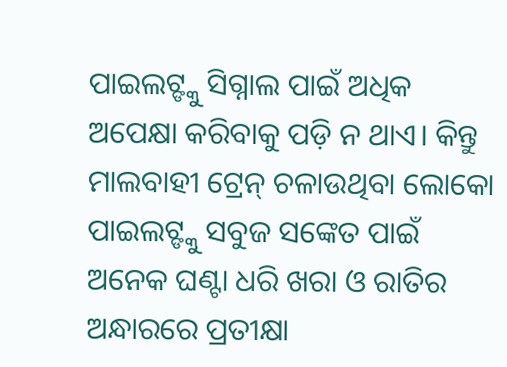ପାଇଲଟ୍ଙ୍କୁ ସିଗ୍ନାଲ ପାଇଁ ଅଧିକ ଅପେକ୍ଷା କରିବାକୁ ପଡ଼ି ନ ଥାଏ। କିନ୍ତୁ ମାଲବାହୀ ଟ୍ରେନ୍ ଚଳାଉଥିବା ଲୋକୋ ପାଇଲଟ୍ଙ୍କୁ ସବୁଜ ସଙ୍କେତ ପାଇଁ ଅନେକ ଘଣ୍ଟା ଧରି ଖରା ଓ ରାତିର ଅନ୍ଧାରରେ ପ୍ରତୀକ୍ଷା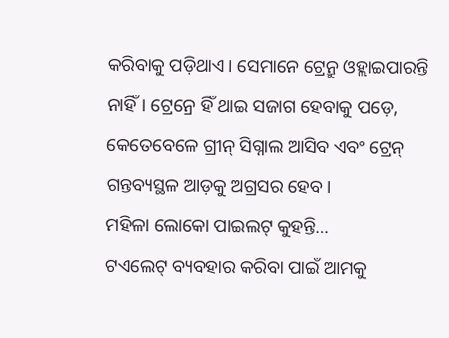କରିବାକୁ ପଡ଼ିଥାଏ। ସେମାନେ ଟ୍ରେନ୍ରୁ ଓହ୍ଲାଇପାରନ୍ତି ନାହିଁ। ଟ୍ରେନ୍ରେ ହିଁ ଥାଇ ସଜାଗ ହେବାକୁ ପଡ଼େ, କେତେବେଳେ ଗ୍ରୀନ୍ ସିଗ୍ନାଲ ଆସିବ ଏବଂ ଟ୍ରେନ୍ ଗନ୍ତବ୍ୟସ୍ଥଳ ଆଡ଼କୁ ଅଗ୍ରସର ହେବ।
ମହିଳା ଲୋକୋ ପାଇଲଟ୍ କୁହନ୍ତି…
ଟଏଲେଟ୍ ବ୍ୟବହାର କରିବା ପାଇଁ ଆମକୁ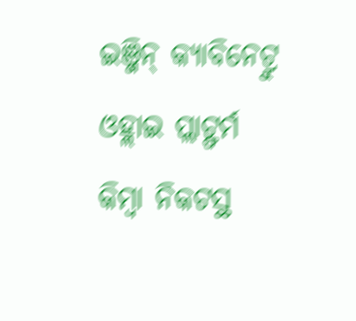ଇଞ୍ଜିନ୍ କ୍ୟାବିନେଟ୍ରୁ ଓହ୍ଲାଇ ପ୍ଲାଟ୍ଫର୍ମ କିମ୍ବା ନିକଟସ୍ଥ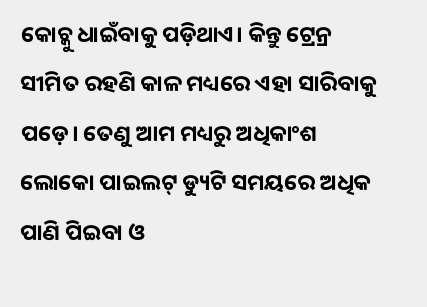କୋଚ୍କୁ ଧାଇଁବାକୁ ପଡ଼ିଥାଏ। କିନ୍ତୁ ଟ୍ରେନ୍ର ସୀମିତ ରହଣି କାଳ ମଧ୍ୟରେ ଏହା ସାରିବାକୁ ପଡ଼େ। ତେଣୁ ଆମ ମଧ୍ୟରୁ ଅଧିକାଂଶ ଲୋକୋ ପାଇଲଟ୍ ଡ୍ୟୁଟି ସମୟରେ ଅଧିକ ପାଣି ପିଇବା ଓ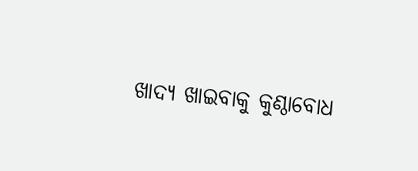ଖାଦ୍ୟ ଖାଇବାକୁ କୁଣ୍ଠାବୋଧ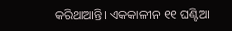କରିଥାଆନ୍ତି। ଏକକାଳୀନ ୧୧ ଘଣ୍ଟିଆ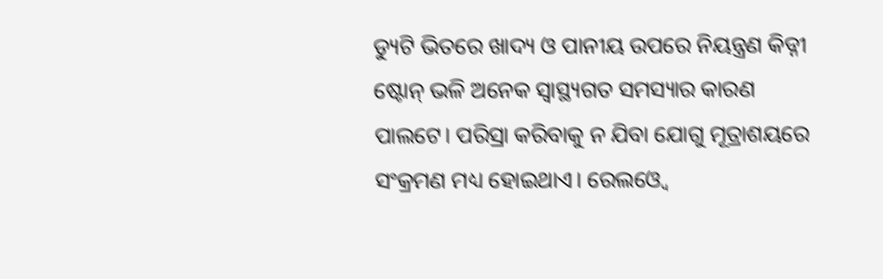ଡ୍ୟୁଟି ଭିତରେ ଖାଦ୍ୟ ଓ ପାନୀୟ ଉପରେ ନିୟନ୍ତ୍ରଣ କିଡ୍ନୀ ଷ୍ଟୋନ୍ ଭଳି ଅନେକ ସ୍ବାସ୍ଥ୍ୟଗତ ସମସ୍ୟାର କାରଣ ପାଲଟେ। ପରିସ୍ରା କରିବାକୁ ନ ଯିବା ଯୋଗୁ ମୂତ୍ରାଶୟରେ ସଂକ୍ରମଣ ମଧ୍ୟ ହୋଇଥାଏ। ରେଲଓ୍ବେ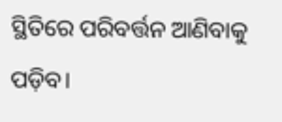ସ୍ଥିତିରେ ପରିବର୍ତ୍ତନ ଆଣିବାକୁ ପଡ଼ିବ।